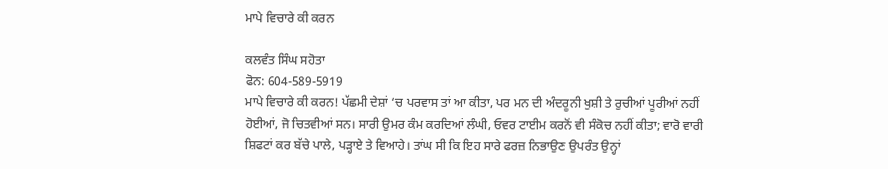ਮਾਪੇ ਵਿਚਾਰੇ ਕੀ ਕਰਨ

ਕਲਵੰਤ ਸਿੰਘ ਸਹੋਤਾ
ਫੋਨ: 604-589-5919
ਮਾਪੇ ਵਿਚਾਰੇ ਕੀ ਕਰਨ! ਪੱਛਮੀ ਦੇਸ਼ਾਂ ‘ਚ ਪਰਵਾਸ ਤਾਂ ਆ ਕੀਤਾ, ਪਰ ਮਨ ਦੀ ਅੰਦਰੂਨੀ ਖੁਸ਼ੀ ਤੇ ਰੁਚੀਆਂ ਪੂਰੀਆਂ ਨਹੀਂ ਹੋਈਆਂ, ਜੋ ਚਿਤਵੀਆਂ ਸਨ। ਸਾਰੀ ਉਮਰ ਕੰਮ ਕਰਦਿਆਂ ਲੰਘੀ, ਓਵਰ ਟਾਈਮ ਕਰਨੋਂ ਵੀ ਸੰਕੋਚ ਨਹੀਂ ਕੀਤਾ; ਵਾਰੋ ਵਾਰੀ ਸ਼ਿਫਟਾਂ ਕਰ ਬੱਚੇ ਪਾਲੇ, ਪੜ੍ਹਾਏ ਤੇ ਵਿਆਹੇ। ਤਾਂਘ ਸੀ ਕਿ ਇਹ ਸਾਰੇ ਫਰਜ਼ ਨਿਭਾਉਣ ਉਪਰੰਤ ਉਨ੍ਹਾਂ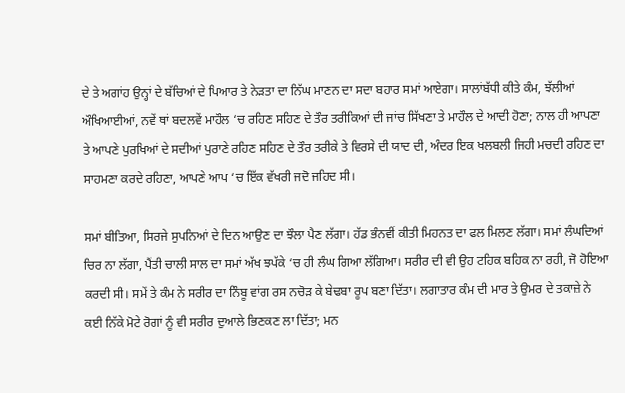ਦੇ ਤੇ ਅਗਾਂਹ ਉਨ੍ਹਾਂ ਦੇ ਬੱਚਿਆਂ ਦੇ ਪਿਆਰ ਤੇ ਨੇੜਤਾ ਦਾ ਨਿੱਘ ਮਾਣਨ ਦਾ ਸਦਾ ਬਹਾਰ ਸਮਾਂ ਆਏਗਾ। ਸਾਲਾਂਬੱਧੀ ਕੀਤੇ ਕੰਮ, ਝੱਲੀਆਂ ਔਖਿਆਈਆਂ, ਨਵੇਂ ਥਾਂ ਬਦਲਵੇਂ ਮਾਹੌਲ ‘ਚ ਰਹਿਣ ਸਹਿਣ ਦੇ ਤੌਰ ਤਰੀਕਿਆਂ ਦੀ ਜਾਂਚ ਸਿੱਖਣਾ ਤੇ ਮਾਹੌਲ ਦੇ ਆਦੀ ਹੋਣਾ; ਨਾਲ ਹੀ ਆਪਣਾ ਤੇ ਆਪਣੇ ਪੁਰਖਿਆਂ ਦੇ ਸਦੀਆਂ ਪੁਰਾਣੇ ਰਹਿਣ ਸਹਿਣ ਦੇ ਤੌਰ ਤਰੀਕੇ ਤੇ ਵਿਰਸੇ ਦੀ ਯਾਦ ਦੀ, ਅੰਦਰ ਇਕ ਖਲਬਲੀ ਜਿਹੀ ਮਚਦੀ ਰਹਿਣ ਦਾ ਸਾਹਮਣਾ ਕਰਦੇ ਰਹਿਣਾ, ਆਪਣੇ ਆਪ ‘ਚ ਇੱਕ ਵੱਖਰੀ ਜਦੋ ਜਹਿਦ ਸੀ।

ਸਮਾਂ ਬੀਤਿਆ, ਸਿਰਜੇ ਸੁਪਨਿਆਂ ਦੇ ਦਿਨ ਆਉਣ ਦਾ ਝੌਲਾ ਪੈਣ ਲੱਗਾ। ਹੱਡ ਭੰਨਵੀਂ ਕੀਤੀ ਮਿਹਨਤ ਦਾ ਫਲ ਮਿਲਣ ਲੱਗਾ। ਸਮਾਂ ਲੰਘਦਿਆਂ ਚਿਰ ਨਾ ਲੱਗਾ, ਪੈਂਤੀ ਚਾਲੀ ਸਾਲ ਦਾ ਸਮਾਂ ਅੱਖ ਝਪੱਕੇ ‘ਚ ਹੀ ਲੰਘ ਗਿਆ ਲੱਗਿਆ। ਸਰੀਰ ਦੀ ਵੀ ਉਹ ਟਹਿਕ ਬਹਿਕ ਨਾ ਰਹੀ, ਜੋ ਹੋਇਆ ਕਰਦੀ ਸੀ। ਸਮੇਂ ਤੇ ਕੰਮ ਨੇ ਸਰੀਰ ਦਾ ਨਿੰਬੂ ਵਾਂਗ ਰਸ ਨਚੋੜ ਕੇ ਬੇਢਬਾ ਰੂਪ ਬਣਾ ਦਿੱਤਾ। ਲਗਾਤਾਰ ਕੰਮ ਦੀ ਮਾਰ ਤੇ ਉਮਰ ਦੇ ਤਕਾਜ਼ੇ ਨੇ ਕਈ ਨਿੱਕੇ ਮੋਟੇ ਰੋਗਾਂ ਨੂੰ ਵੀ ਸਰੀਰ ਦੁਆਲੇ ਭਿਣਕਣ ਲਾ ਦਿੱਤਾ; ਮਨ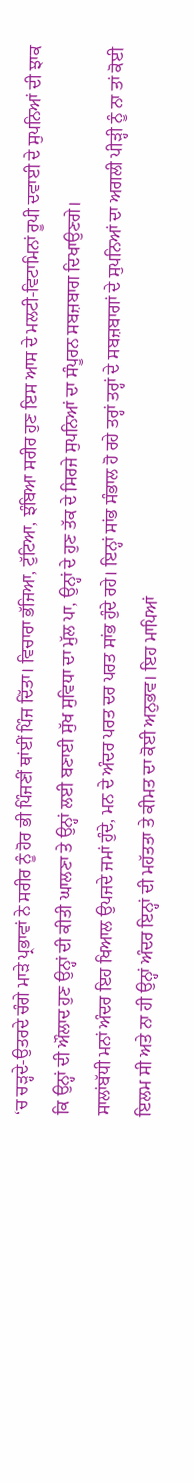‘ਚ ਚੜ੍ਹਦੇ-ਉਤਰਦੇ ਚੰਗੇ ਮਾੜੇ ਪ੍ਰਭਾਵਾਂ ਨੇ ਸਰੀਰ ਨੂੰ ਹੋਰ ਭੀ ਪਿੰਜਣੀਂ ਥਾਂਈਂ ਪਿੰਜ ਦਿੱਤਾ। ਵਿਚਾਰਾ ਭੱਜਿਆ, ਟੁੱਟਿਆ, ਝੰਬਿਆ ਸਰੀਰ ਹੁਣ ਇਸ ਆਸ ਦੇ ਮਲਟੀ-ਵਿਟਾਮਿਨਾਂ ਰੂਪੀ ਦਵਾਈ ਦੇ ਸੁਪਨਿਆਂ ਦੀ ਝਾਕ ਕਿ ਉਨ੍ਹਾਂ ਦੀ ਔਲਾਦ ਹੁਣ ਉਨ੍ਹਾਂ ਦੀ ਕੀਤੀ ਘਾਲਣਾ ਤੇ ਉਨ੍ਹਾਂ ਲਈ ਬਣਾਈ ਸੁੱਖ ਸੁਵਿਧਾ ਦਾ ਮੁੱਲ ਪਾ, ਉਨ੍ਹਾਂ ਦੇ ਹੁਣ ਤੱਕ ਦੇ ਸਿਰਜੇ ਸੁਪਨਿਆਂ ਦਾ ਸੰਪੂਰਨ ਸਬਜ਼ਬਾਗ ਦਿਖਾਉਣਗੇ।
ਸਾਲਾਂਬੱਧੀ ਮਨਾਂ ਅੰਦਰ ਇਹ ਖਿਆਲ ਉਪਜਦੇ ਜਮਾਂ ਹੁੰਦੇ, ਮਨ ਦੇ ਅੰਦਰ ਪਰਤ ਦਰ ਪਰਤ ਸਾਂਭ ਹੁੰਦੇ ਰਹੇ। ਇਨ੍ਹਾਂ ਸਾਂਭ ਸੰਭਾਲ ਹੋ ਰਹੇ ਤਰ੍ਹਾਂ ਤਰ੍ਹਾਂ ਦੇ ਸਬਜ਼ਬਾਗਾਂ ਦੇ ਸੁਪਨਿਆਂ ਦਾ ਅਗਲੀ ਪੀੜ੍ਹੀ ਨੂੰ ਨਾ ਤਾਂ ਕੋਈ ਇਲਮ ਸੀ ਅਤੇ ਨਾ ਹੀ ਉਨ੍ਹਾਂ ਅੰਦਰ ਇਨ੍ਹਾਂ ਦੀ ਮਹੱਤਤਾ ਤੇ ਕੀਮਤ ਦਾ ਕੋਈ ਅਨੁਭਵ। ਇਹ ਮਾਪਿਆਂ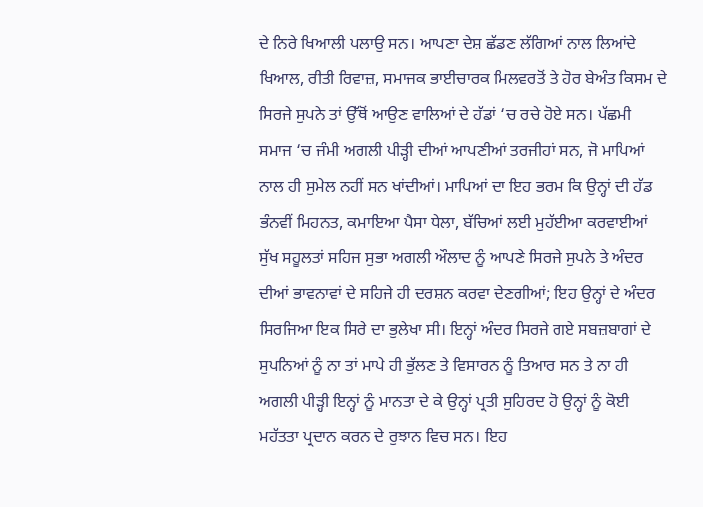ਦੇ ਨਿਰੇ ਖਿਆਲੀ ਪਲਾਉ ਸਨ। ਆਪਣਾ ਦੇਸ਼ ਛੱਡਣ ਲੱਗਿਆਂ ਨਾਲ ਲਿਆਂਦੇ ਖਿਆਲ, ਰੀਤੀ ਰਿਵਾਜ਼, ਸਮਾਜਕ ਭਾਈਚਾਰਕ ਮਿਲਵਰਤੋਂ ਤੇ ਹੋਰ ਬੇਅੰਤ ਕਿਸਮ ਦੇ ਸਿਰਜੇ ਸੁਪਨੇ ਤਾਂ ਉੱਥੋਂ ਆਉਣ ਵਾਲਿਆਂ ਦੇ ਹੱਡਾਂ ‘ਚ ਰਚੇ ਹੋਏ ਸਨ। ਪੱਛਮੀ ਸਮਾਜ ‘ਚ ਜੰਮੀ ਅਗਲੀ ਪੀੜ੍ਹੀ ਦੀਆਂ ਆਪਣੀਆਂ ਤਰਜੀਹਾਂ ਸਨ, ਜੋ ਮਾਪਿਆਂ ਨਾਲ ਹੀ ਸੁਮੇਲ ਨਹੀਂ ਸਨ ਖਾਂਦੀਆਂ। ਮਾਪਿਆਂ ਦਾ ਇਹ ਭਰਮ ਕਿ ਉਨ੍ਹਾਂ ਦੀ ਹੱਡ ਭੰਨਵੀਂ ਮਿਹਨਤ, ਕਮਾਇਆ ਪੈਸਾ ਧੇਲਾ, ਬੱਚਿਆਂ ਲਈ ਮੁਹੱਈਆ ਕਰਵਾਈਆਂ ਸੁੱਖ ਸਹੂਲਤਾਂ ਸਹਿਜ ਸੁਭਾ ਅਗਲੀ ਔਲਾਦ ਨੂੰ ਆਪਣੇ ਸਿਰਜੇ ਸੁਪਨੇ ਤੇ ਅੰਦਰ ਦੀਆਂ ਭਾਵਨਾਵਾਂ ਦੇ ਸਹਿਜੇ ਹੀ ਦਰਸ਼ਨ ਕਰਵਾ ਦੇਣਗੀਆਂ; ਇਹ ਉਨ੍ਹਾਂ ਦੇ ਅੰਦਰ ਸਿਰਜਿਆ ਇਕ ਸਿਰੇ ਦਾ ਭੁਲੇਖਾ ਸੀ। ਇਨ੍ਹਾਂ ਅੰਦਰ ਸਿਰਜੇ ਗਏ ਸਬਜ਼ਬਾਗਾਂ ਦੇ ਸੁਪਨਿਆਂ ਨੂੰ ਨਾ ਤਾਂ ਮਾਪੇ ਹੀ ਭੁੱਲਣ ਤੇ ਵਿਸਾਰਨ ਨੂੰ ਤਿਆਰ ਸਨ ਤੇ ਨਾ ਹੀ ਅਗਲੀ ਪੀੜ੍ਹੀ ਇਨ੍ਹਾਂ ਨੂੰ ਮਾਨਤਾ ਦੇ ਕੇ ਉਨ੍ਹਾਂ ਪ੍ਰਤੀ ਸੁਹਿਰਦ ਹੋ ਉਨ੍ਹਾਂ ਨੂੰ ਕੋਈ ਮਹੱਤਤਾ ਪ੍ਰਦਾਨ ਕਰਨ ਦੇ ਰੁਝਾਨ ਵਿਚ ਸਨ। ਇਹ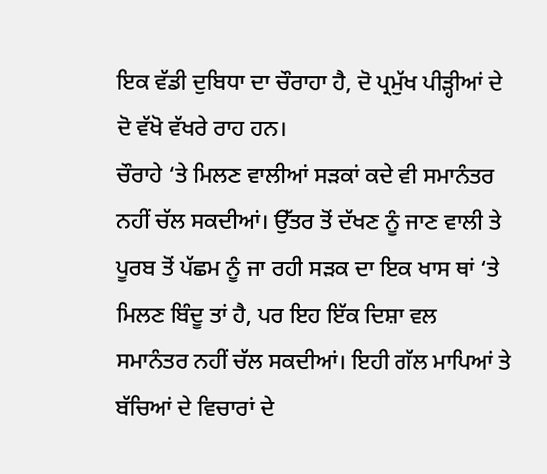ਇਕ ਵੱਡੀ ਦੁਬਿਧਾ ਦਾ ਚੌਰਾਹਾ ਹੈ, ਦੋ ਪ੍ਰਮੁੱਖ ਪੀੜ੍ਹੀਆਂ ਦੇ ਦੋ ਵੱਖੋ ਵੱਖਰੇ ਰਾਹ ਹਨ।
ਚੌਰਾਹੇ ‘ਤੇ ਮਿਲਣ ਵਾਲੀਆਂ ਸੜਕਾਂ ਕਦੇ ਵੀ ਸਮਾਨੰਤਰ ਨਹੀਂ ਚੱਲ ਸਕਦੀਆਂ। ਉੱਤਰ ਤੋਂ ਦੱਖਣ ਨੂੰ ਜਾਣ ਵਾਲੀ ਤੇ ਪੂਰਬ ਤੋਂ ਪੱਛਮ ਨੂੰ ਜਾ ਰਹੀ ਸੜਕ ਦਾ ਇਕ ਖਾਸ ਥਾਂ ‘ਤੇ ਮਿਲਣ ਬਿੰਦੂ ਤਾਂ ਹੈ, ਪਰ ਇਹ ਇੱਕ ਦਿਸ਼ਾ ਵਲ ਸਮਾਨੰਤਰ ਨਹੀਂ ਚੱਲ ਸਕਦੀਆਂ। ਇਹੀ ਗੱਲ ਮਾਪਿਆਂ ਤੇ ਬੱਚਿਆਂ ਦੇ ਵਿਚਾਰਾਂ ਦੇ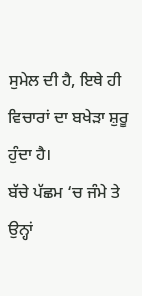ਸੁਮੇਲ ਦੀ ਹੈ, ਇਥੇ ਹੀ ਵਿਚਾਰਾਂ ਦਾ ਬਖੇੜਾ ਸ਼ੁਰੂ ਹੁੰਦਾ ਹੈ।
ਬੱਚੇ ਪੱਛਮ ‘ਚ ਜੰਮੇ ਤੇ ਉਨ੍ਹਾਂ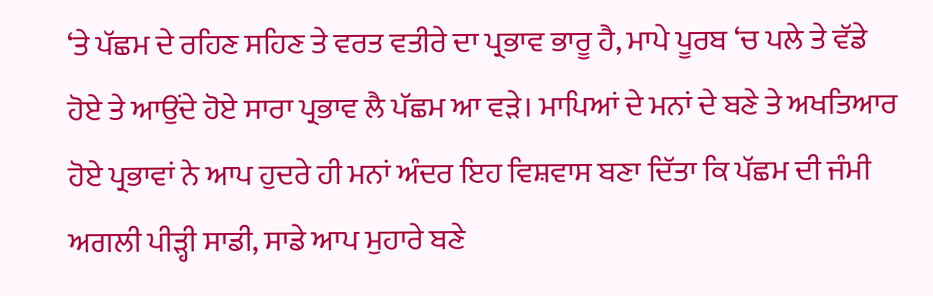‘ਤੇ ਪੱਛਮ ਦੇ ਰਹਿਣ ਸਹਿਣ ਤੇ ਵਰਤ ਵਤੀਰੇ ਦਾ ਪ੍ਰਭਾਵ ਭਾਰੂ ਹੈ, ਮਾਪੇ ਪੂਰਬ ‘ਚ ਪਲੇ ਤੇ ਵੱਡੇ ਹੋਏ ਤੇ ਆਉਂਦੇ ਹੋਏ ਸਾਰਾ ਪ੍ਰਭਾਵ ਲੈ ਪੱਛਮ ਆ ਵੜੇ। ਮਾਪਿਆਂ ਦੇ ਮਨਾਂ ਦੇ ਬਣੇ ਤੇ ਅਖਤਿਆਰ ਹੋਏ ਪ੍ਰਭਾਵਾਂ ਨੇ ਆਪ ਹੁਦਰੇ ਹੀ ਮਨਾਂ ਅੰਦਰ ਇਹ ਵਿਸ਼ਵਾਸ ਬਣਾ ਦਿੱਤਾ ਕਿ ਪੱਛਮ ਦੀ ਜੰਮੀ ਅਗਲੀ ਪੀੜ੍ਹੀ ਸਾਡੀ, ਸਾਡੇ ਆਪ ਮੁਹਾਰੇ ਬਣੇ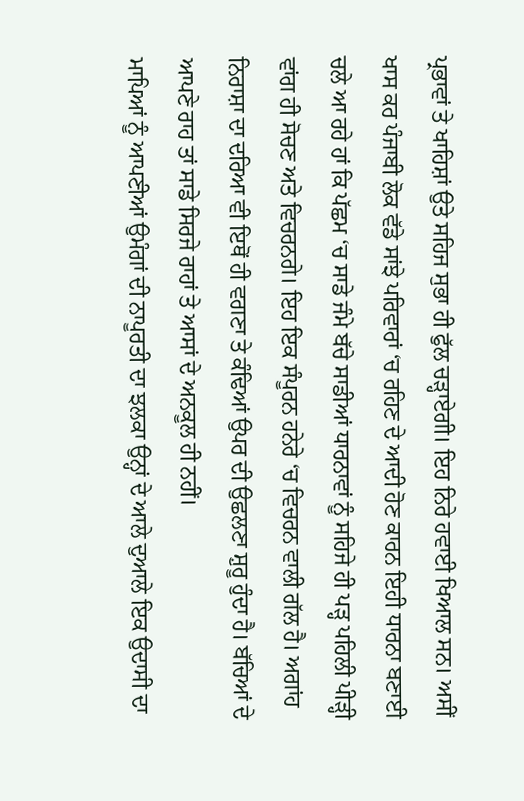ਪ੍ਰਭਾਵਾਂ ਤੇ ਖਾਹਿਸ਼ਾਂ ਉਤੇ ਸਹਿਜ ਸੁਭਾ ਹੀ ਫੁੱਲ ਚੜ੍ਹਾਏਗੀ। ਇਹ ਨਿਰੇ ਹਵਾਈ ਖਿਆਲ ਸਨ। ਅਸੀਂ ਖਾਸ ਕਰ ਪੰਜਾਬੀ ਲੋਕ ਵੱਡੇ ਸਾਂਝੇ ਪਰਿਵਾਰਾਂ ‘ਚ ਰਹਿਣ ਦੇ ਆਦੀ ਹੋਣ ਕਾਰਨ ਇਹੀ ਧਾਰਨਾ ਬਣਾਈ ਚਲੇ ਆ ਰਹੇ ਹਾਂ ਕਿ ਪੱਛਮ ‘ਚ ਸਾਡੇ ਜੰਮੇ ਬੱਚੇ ਸਾਡੀਆਂ ਧਾਰਨਾਵਾਂ ਨੂੰ ਸਹਿਜੇ ਹੀ ਪੜ੍ਹ ਪਹਿਲੀ ਪੀੜ੍ਹੀ ਵਾਂਗ ਹੀ ਸੋਚਣ ਅਤੇ ਵਿਚਰਨਗੇ। ਇਹ ਇਕ ਸੰਪੂਰਨ ਹਨੇਰੇ ‘ਚ ਵਿਚਰਨ ਵਾਲੀ ਗੱਲ ਹੈ। ਅਗਾਂਹ ਨਿਰਾਸ਼ਾ ਦਾ ਦਰਿਆ ਵੀ ਇਥੋਂ ਹੀ ਵਗਣਾ ਤੇ ਕੰਢਿਆਂ ਉਪਰ ਦੀ ਉਛਲਣਾ ਸ਼ੁਰੂ ਹੁੰਦਾ ਹੈ। ਬੱਚਿਆਂ ਦੇ ਆਪਣੇ ਰਾਹ ਤਾਂ ਸਾਡੇ ਸਿਰਜੇ ਰਾਹਾਂ ਤੇ ਆਸਾਂ ਦੇ ਅਨਕੂਲ ਹੀ ਨਹੀਂ।
ਮਾਪਿਆਂ ਨੂੰ ਆਪਣੀਆਂ ਉਮੰਗਾਂ ਦੀ ਨਾਪੂਰਤੀ ਦਾ ਝਲਕਾ ਉਨ੍ਹਾਂ ਦੇ ਆਲੇ ਦੁਆਲੇ ਇਕ ਉਦਾਸੀ ਦਾ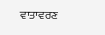ਵਾਤਾਵਰਣ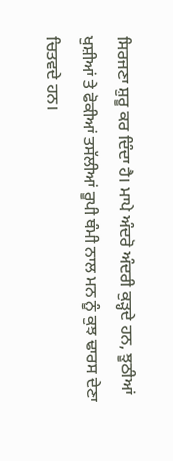ਸਿਰਜਣਾ ਸ਼ੁਰੂ ਕਰ ਦਿੰਦਾ ਹੈ। ਮਾਪੇ ਅੰਦਰੋ ਅੰਦਰੀ ਕੁੜ੍ਹਦੇ ਹਨ, ਝੂਠੀਆਂ ਖੁਸ਼ੀਆਂ ਤੇ ਫੋਕੀਆਂ ਤਸੱਲੀਆਂ ਰੂਪੀ ਥੰਮੀ ਨਾਲ ਮਨ ਨੂੰ ਕੁਝ ਢਾਰਸ ਦੇਣਾ ਚਿਤਵਦੇ ਹਨ।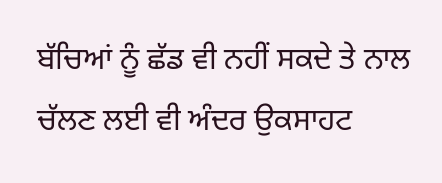ਬੱਚਿਆਂ ਨੂੰ ਛੱਡ ਵੀ ਨਹੀਂ ਸਕਦੇ ਤੇ ਨਾਲ ਚੱਲਣ ਲਈ ਵੀ ਅੰਦਰ ਉਕਸਾਹਟ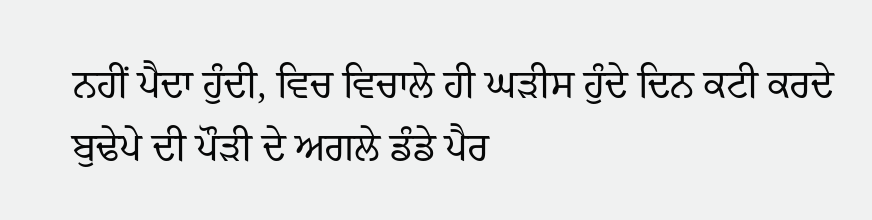ਨਹੀਂ ਪੈਦਾ ਹੁੰਦੀ, ਵਿਚ ਵਿਚਾਲੇ ਹੀ ਘੜੀਸ ਹੁੰਦੇ ਦਿਨ ਕਟੀ ਕਰਦੇ ਬੁਢੇਪੇ ਦੀ ਪੌੜੀ ਦੇ ਅਗਲੇ ਡੰਡੇ ਪੈਰ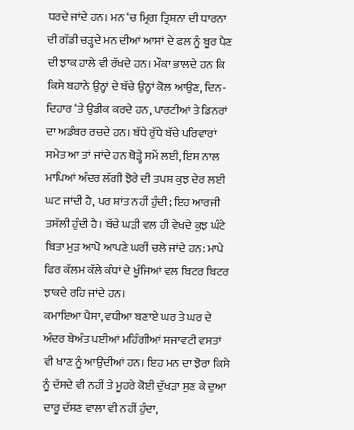ਧਰਦੇ ਜਾਂਦੇ ਹਨ। ਮਨ ‘ਚ ਮ੍ਰਿਗ ਤ੍ਰਿਸ਼ਨਾ ਦੀ ਧਾਰਨਾ ਦੀ ਗੱਡੀ ਚੜ੍ਹਦੇ ਮਨ ਦੀਆਂ ਆਸਾਂ ਦੇ ਫਲ ਨੂੰ ਬੂਰ ਪੈਣ ਦੀ ਝਾਕ ਹਾਲੇ ਵੀ ਰੱਖਦੇ ਹਨ। ਮੌਕਾ ਭਾਲਦੇ ਹਨ ਕਿ ਕਿਸੇ ਬਹਾਨੇ ਉਨ੍ਹਾਂ ਦੇ ਬੱਚੇ ਉਨ੍ਹਾਂ ਕੋਲ ਆਉਣ, ਦਿਨ-ਦਿਹਾਰ ‘ਤੇ ਉਡੀਕ ਕਰਦੇ ਹਨ, ਪਾਰਟੀਆਂ ਤੇ ਡਿਨਰਾਂ ਦਾ ਅਡੰਬਰ ਰਚਦੇ ਹਨ। ਬੱਧੇ ਰੁੱਧੇ ਬੱਚੇ ਪਰਿਵਾਰਾਂ ਸਮੇਤ ਆ ਤਾਂ ਜਾਂਦੇ ਹਨ ਥੋੜ੍ਹੇ ਸਮੇਂ ਲਈ, ਇਸ ਨਾਲ ਮਾਪਿਆਂ ਅੰਦਰ ਲੱਗੀ ਝੋਰੇ ਦੀ ਤਪਸ਼ ਕੁਝ ਦੇਰ ਲਈ ਘਟ ਜਾਂਦੀ ਹੈ, ਪਰ ਸ਼ਾਂਤ ਨਹੀਂ ਹੁੰਦੀ; ਇਹ ਆਰਜੀ ਤਸੱਲੀ ਹੁੰਦੀ ਹੈ। ਬੱਚੇ ਘੜੀ ਵਲ ਹੀ ਵੇਖਦੇ ਕੁਝ ਘੰਟੇ ਬਿਤਾ ਮੁੜ ਆਪੋ ਆਪਣੇ ਘਰੀਂ ਚਲੇ ਜਾਂਦੇ ਹਨ: ਮਾਪੇ ਫਿਰ ਕੱਲਮ ਕੱਲੇ ਕੰਧਾਂ ਦੇ ਖੂੰਜਿਆਂ ਵਲ ਬਿਟਰ ਬਿਟਰ ਝਾਕਦੇ ਰਹਿ ਜਾਂਦੇ ਹਨ।
ਕਮਾਇਆ ਪੈਸਾ, ਵਧੀਆ ਬਣਾਏ ਘਰ ਤੇ ਘਰ ਦੇ ਅੰਦਰ ਬੇਅੰਤ ਪਈਆਂ ਮਹਿੰਗੀਆਂ ਸਜਾਵਟੀ ਵਸਤਾਂ ਵੀ ਖਾਣ ਨੂੰ ਆਉਂਦੀਆਂ ਹਨ। ਇਹ ਮਨ ਦਾ ਝੋਰਾ ਕਿਸੇ ਨੂੰ ਦੱਸਦੇ ਵੀ ਨਹੀਂ ਤੇ ਮੂਹਰੇ ਕੋਈ ਦੁੱਖੜਾ ਸੁਣ ਕੇ ਦੁਆ ਦਾਰੂ ਦੱਸਣ ਵਾਲਾ ਵੀ ਨਹੀਂ ਹੁੰਦਾ,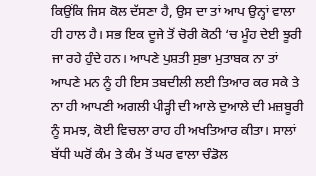ਕਿਉਂਕਿ ਜਿਸ ਕੋਲ ਦੱਸਣਾ ਹੈ, ਉਸ ਦਾ ਤਾਂ ਆਪ ਉਨ੍ਹਾਂ ਵਾਲਾ ਹੀ ਹਾਲ ਹੈ। ਸਭ ਇਕ ਦੂਜੇ ਤੋਂ ਚੋਰੀ ਕੋਠੀ ‘ਚ ਮੂੰਹ ਦੇਈ ਝੂਰੀ ਜਾ ਰਹੇ ਹੁੰਦੇ ਹਨ। ਆਪਣੇ ਪੁਸ਼ਤੀ ਸੁਭਾ ਮੁਤਾਬਕ ਨਾ ਤਾਂ ਆਪਣੇ ਮਨ ਨੂੰ ਹੀ ਇਸ ਤਬਦੀਲੀ ਲਈ ਤਿਆਰ ਕਰ ਸਕੇ ਤੇ ਨਾ ਹੀ ਆਪਣੀ ਅਗਲੀ ਪੀੜ੍ਹੀ ਦੀ ਆਲੇ ਦੁਆਲੇ ਦੀ ਮਜ਼ਬੂਰੀ ਨੂੰ ਸਮਝ, ਕੋਈ ਵਿਚਲਾ ਰਾਹ ਹੀ ਅਖਤਿਆਰ ਕੀਤਾ। ਸਾਲਾਂ ਬੱਧੀ ਘਰੋਂ ਕੰਮ ਤੇ ਕੰਮ ਤੋਂ ਘਰ ਵਾਲਾ ਚੰਡੋਲ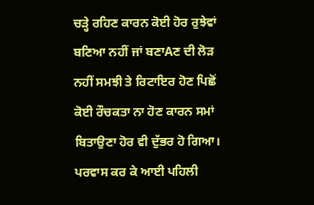ਚੜ੍ਹੇ ਰਹਿਣ ਕਾਰਨ ਕੋਈ ਹੋਰ ਰੁਝੇਵਾਂ ਬਣਿਆ ਨਹੀਂ ਜਾਂ ਬਣਾAਣ ਦੀ ਲੋੜ ਨਹੀਂ ਸਮਝੀ ਤੇ ਰਿਟਾਇਰ ਹੋਣ ਪਿਛੋਂ ਕੋਈ ਰੌਚਕਤਾ ਨਾ ਹੋਣ ਕਾਰਨ ਸਮਾਂ ਬਿਤਾਉਣਾ ਹੋਰ ਵੀ ਦੁੱਭਰ ਹੋ ਗਿਆ। ਪਰਵਾਸ ਕਰ ਕੇ ਆਈ ਪਹਿਲੀ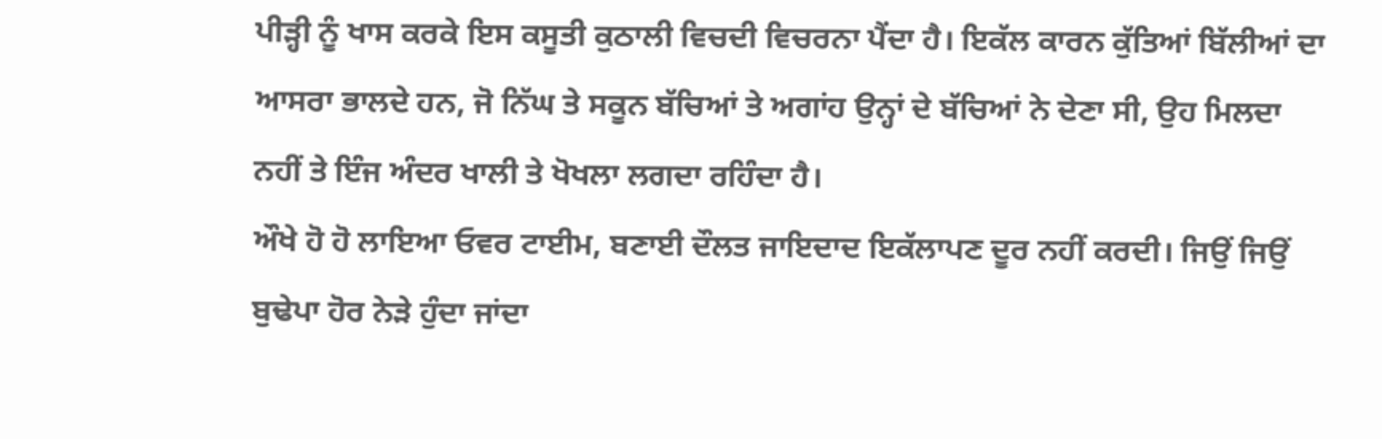ਪੀੜ੍ਹੀ ਨੂੰ ਖਾਸ ਕਰਕੇ ਇਸ ਕਸੂਤੀ ਕੁਠਾਲੀ ਵਿਚਦੀ ਵਿਚਰਨਾ ਪੈਂਦਾ ਹੈ। ਇਕੱਲ ਕਾਰਨ ਕੁੱਤਿਆਂ ਬਿੱਲੀਆਂ ਦਾ ਆਸਰਾ ਭਾਲਦੇ ਹਨ, ਜੋ ਨਿੱਘ ਤੇ ਸਕੂਨ ਬੱਚਿਆਂ ਤੇ ਅਗਾਂਹ ਉਨ੍ਹਾਂ ਦੇ ਬੱਚਿਆਂ ਨੇ ਦੇਣਾ ਸੀ, ਉਹ ਮਿਲਦਾ ਨਹੀਂ ਤੇ ਇੰਜ ਅੰਦਰ ਖਾਲੀ ਤੇ ਖੋਖਲਾ ਲਗਦਾ ਰਹਿੰਦਾ ਹੈ।
ਔਖੇ ਹੋ ਹੋ ਲਾਇਆ ਓਵਰ ਟਾਈਮ, ਬਣਾਈ ਦੌਲਤ ਜਾਇਦਾਦ ਇਕੱਲਾਪਣ ਦੂਰ ਨਹੀਂ ਕਰਦੀ। ਜਿਉਂ ਜਿਉਂ ਬੁਢੇਪਾ ਹੋਰ ਨੇੜੇ ਹੁੰਦਾ ਜਾਂਦਾ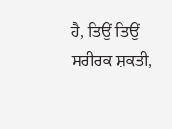ਹੈ, ਤਿਉਂ ਤਿਉਂ ਸਰੀਰਕ ਸ਼ਕਤੀ,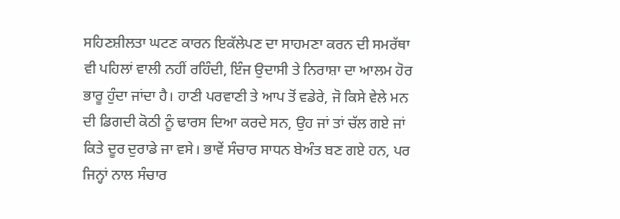ਸਹਿਣਸ਼ੀਲਤਾ ਘਟਣ ਕਾਰਨ ਇਕੱਲੇਪਣ ਦਾ ਸਾਹਮਣਾ ਕਰਨ ਦੀ ਸਮਰੱਥਾ ਵੀ ਪਹਿਲਾਂ ਵਾਲੀ ਨਹੀਂ ਰਹਿੰਦੀ, ਇੰਜ ਉਦਾਸੀ ਤੇ ਨਿਰਾਸ਼ਾ ਦਾ ਆਲਮ ਹੋਰ ਭਾਰੂ ਹੁੰਦਾ ਜਾਂਦਾ ਹੈ। ਹਾਣੀ ਪਰਵਾਣੀ ਤੇ ਆਪ ਤੋਂ ਵਡੇਰੇ, ਜੋ ਕਿਸੇ ਵੇਲੇ ਮਨ ਦੀ ਡਿਗਦੀ ਕੋਠੀ ਨੂੰ ਢਾਰਸ ਦਿਆ ਕਰਦੇ ਸਨ, ਉਹ ਜਾਂ ਤਾਂ ਚੱਲ ਗਏ ਜਾਂ ਕਿਤੇ ਦੂਰ ਦੁਰਾਡੇ ਜਾ ਵਸੇ। ਭਾਵੇਂ ਸੰਚਾਰ ਸਾਧਨ ਬੇਅੰਤ ਬਣ ਗਏ ਹਨ, ਪਰ ਜਿਨ੍ਹਾਂ ਨਾਲ ਸੰਚਾਰ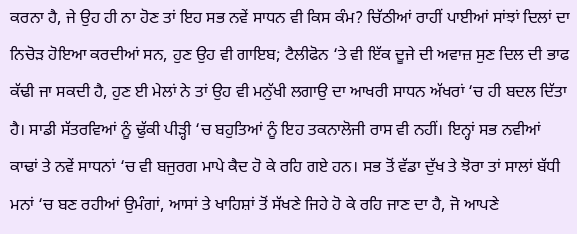ਕਰਨਾ ਹੈ, ਜੇ ਉਹ ਹੀ ਨਾ ਹੋਣ ਤਾਂ ਇਹ ਸਭ ਨਵੇਂ ਸਾਧਨ ਵੀ ਕਿਸ ਕੰਮ? ਚਿੱਠੀਆਂ ਰਾਹੀਂ ਪਾਈਆਂ ਸਾਂਝਾਂ ਦਿਲਾਂ ਦਾ ਨਿਚੋੜ ਹੋਇਆ ਕਰਦੀਆਂ ਸਨ, ਹੁਣ ਉਹ ਵੀ ਗਾਇਬ; ਟੈਲੀਫੋਨ ‘ਤੇ ਵੀ ਇੱਕ ਦੂਜੇ ਦੀ ਅਵਾਜ਼ ਸੁਣ ਦਿਲ ਦੀ ਭਾਫ ਕੱਢੀ ਜਾ ਸਕਦੀ ਹੈ, ਹੁਣ ਈ ਮੇਲਾਂ ਨੇ ਤਾਂ ਉਹ ਵੀ ਮਨੁੱਖੀ ਲਗਾਉ ਦਾ ਆਖਰੀ ਸਾਧਨ ਅੱਖਰਾਂ ‘ਚ ਹੀ ਬਦਲ ਦਿੱਤਾ ਹੈ। ਸਾਡੀ ਸੱਤਰਵਿਆਂ ਨੂੰ ਢੁੱਕੀ ਪੀੜ੍ਹੀ ‘ਚ ਬਹੁਤਿਆਂ ਨੂੰ ਇਹ ਤਕਨਾਲੋਜੀ ਰਾਸ ਵੀ ਨਹੀਂ। ਇਨ੍ਹਾਂ ਸਭ ਨਵੀਆਂ ਕਾਢਾਂ ਤੇ ਨਵੇਂ ਸਾਧਨਾਂ ‘ਚ ਵੀ ਬਜੁਰਗ ਮਾਪੇ ਕੈਦ ਹੋ ਕੇ ਰਹਿ ਗਏ ਹਨ। ਸਭ ਤੋਂ ਵੱਡਾ ਦੁੱਖ ਤੇ ਝੋਰਾ ਤਾਂ ਸਾਲਾਂ ਬੱਧੀ ਮਨਾਂ ‘ਚ ਬਣ ਰਹੀਆਂ ਉਮੰਗਾਂ, ਆਸਾਂ ਤੇ ਖਾਹਿਸ਼ਾਂ ਤੋਂ ਸੱਖਣੇ ਜਿਹੇ ਹੋ ਕੇ ਰਹਿ ਜਾਣ ਦਾ ਹੈ, ਜੋ ਆਪਣੇ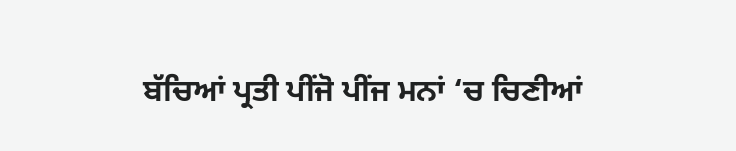ਬੱਚਿਆਂ ਪ੍ਰਤੀ ਪੀਂਜੋ ਪੀਂਜ ਮਨਾਂ ‘ਚ ਚਿਣੀਆਂ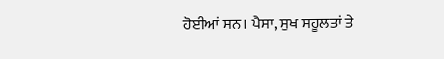ਹੋਈਆਂ ਸਨ। ਪੈਸਾ, ਸੁਖ ਸਹੂਲਤਾਂ ਤੇ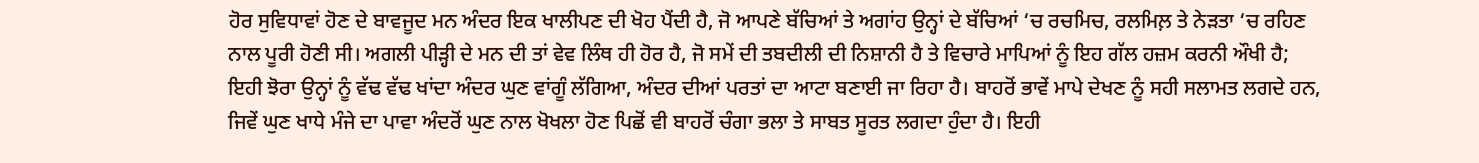ਹੋਰ ਸੁਵਿਧਾਵਾਂ ਹੋਣ ਦੇ ਬਾਵਜੂਦ ਮਨ ਅੰਦਰ ਇਕ ਖਾਲੀਪਣ ਦੀ ਖੋਹ ਪੈਂਦੀ ਹੈ, ਜੋ ਆਪਣੇ ਬੱਚਿਆਂ ਤੇ ਅਗਾਂਹ ਉਨ੍ਹਾਂ ਦੇ ਬੱਚਿਆਂ ‘ਚ ਰਚਮਿਚ, ਰਲਮਿਲ਼ ਤੇ ਨੇੜਤਾ ‘ਚ ਰਹਿਣ ਨਾਲ ਪੂਰੀ ਹੋਣੀ ਸੀ। ਅਗਲੀ ਪੀੜ੍ਹੀ ਦੇ ਮਨ ਦੀ ਤਾਂ ਵੇਵ ਲਿੰਥ ਹੀ ਹੋਰ ਹੈ, ਜੋ ਸਮੇਂ ਦੀ ਤਬਦੀਲੀ ਦੀ ਨਿਸ਼ਾਨੀ ਹੈ ਤੇ ਵਿਚਾਰੇ ਮਾਪਿਆਂ ਨੂੰ ਇਹ ਗੱਲ ਹਜ਼ਮ ਕਰਨੀ ਔਖੀ ਹੈ; ਇਹੀ ਝੋਰਾ ਉਨ੍ਹਾਂ ਨੂੰ ਵੱਢ ਵੱਢ ਖਾਂਦਾ ਅੰਦਰ ਘੁਣ ਵਾਂਗੂੰ ਲੱਗਿਆ, ਅੰਦਰ ਦੀਆਂ ਪਰਤਾਂ ਦਾ ਆਟਾ ਬਣਾਈ ਜਾ ਰਿਹਾ ਹੈ। ਬਾਹਰੋਂ ਭਾਵੇਂ ਮਾਪੇ ਦੇਖਣ ਨੂੰ ਸਹੀ ਸਲਾਮਤ ਲਗਦੇ ਹਨ, ਜਿਵੇਂ ਘੁਣ ਖਾਧੇ ਮੰਜੇ ਦਾ ਪਾਵਾ ਅੰਦਰੋਂ ਘੁਣ ਨਾਲ ਖੋਖਲਾ ਹੋਣ ਪਿਛੋਂ ਵੀ ਬਾਹਰੋਂ ਚੰਗਾ ਭਲਾ ਤੇ ਸਾਬਤ ਸੂਰਤ ਲਗਦਾ ਹੁੰਦਾ ਹੈ। ਇਹੀ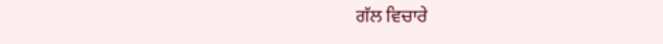ਗੱਲ ਵਿਚਾਰੇ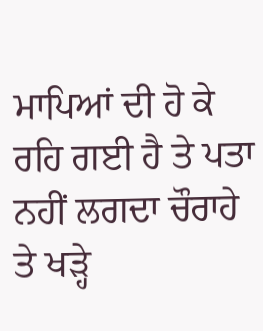ਮਾਪਿਆਂ ਦੀ ਹੋ ਕੇ ਰਹਿ ਗਈ ਹੈ ਤੇ ਪਤਾ ਨਹੀਂ ਲਗਦਾ ਚੌਰਾਹੇ ਤੇ ਖੜ੍ਹੇ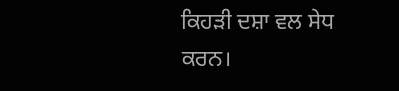ਕਿਹੜੀ ਦਸ਼ਾ ਵਲ ਸੇਧ ਕਰਨ।